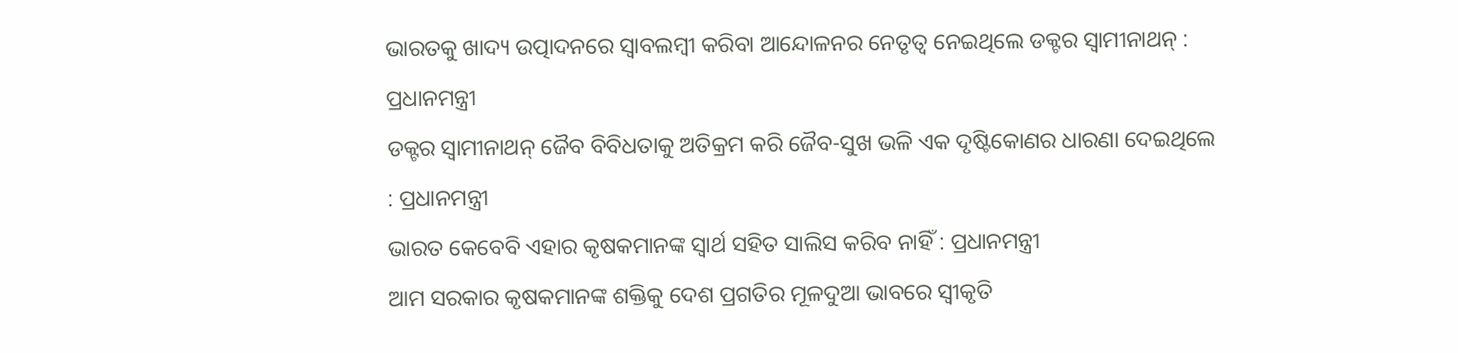ଭାରତକୁ ଖାଦ୍ୟ ଉତ୍ପାଦନରେ ସ୍ୱାବଲମ୍ବୀ କରିବା ଆନ୍ଦୋଳନର ନେତୃତ୍ୱ ନେଇଥିଲେ ଡକ୍ଟର ସ୍ୱାମୀନାଥନ୍ : ପ୍ରଧାନମନ୍ତ୍ରୀ
ଡକ୍ଟର ସ୍ୱାମୀନାଥନ୍‌ ଜୈବ ବିବିଧତାକୁ ଅତିକ୍ରମ କରି ଜୈବ-ସୁଖ ଭଳି ଏକ ଦୃଷ୍ଟିକୋଣର ଧାରଣା ଦେଇଥିଲେ : ପ୍ରଧାନମନ୍ତ୍ରୀ
ଭାରତ କେବେବି ଏହାର କୃଷକମାନଙ୍କ ସ୍ୱାର୍ଥ ସହିତ ସାଲିସ କରିବ ନାହିଁ : ପ୍ରଧାନମନ୍ତ୍ରୀ
ଆମ ସରକାର କୃଷକମାନଙ୍କ ଶକ୍ତିକୁ ଦେଶ ପ୍ରଗତିର ମୂଳଦୁଆ ଭାବରେ ସ୍ୱୀକୃତି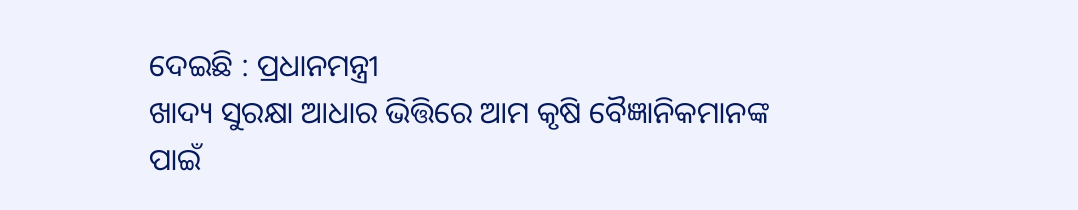ଦେଇଛି : ପ୍ରଧାନମନ୍ତ୍ରୀ
ଖାଦ୍ୟ ସୁରକ୍ଷା ଆଧାର ଭିତ୍ତିରେ ଆମ କୃଷି ବୈଜ୍ଞାନିକମାନଙ୍କ ପାଇଁ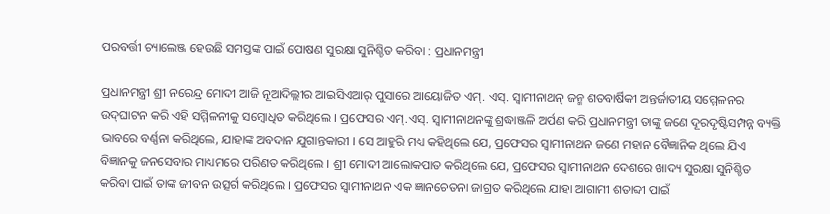ପରବର୍ତ୍ତୀ ଚ୍ୟାଲେଞ୍ଜ ହେଉଛି ସମସ୍ତଙ୍କ ପାଇଁ ପୋଷଣ ସୁରକ୍ଷା ସୁନିଶ୍ଚିତ କରିବା : ପ୍ରଧାନମନ୍ତ୍ରୀ

ପ୍ରଧାନମନ୍ତ୍ରୀ ଶ୍ରୀ ନରେନ୍ଦ୍ର ମୋଦୀ ଆଜି ନୂଆଦିଲ୍ଲୀର ଆଇସିଏଆର୍ ପୁସାରେ ଆୟୋଜିତ ଏମ୍. ଏସ୍. ସ୍ୱାମୀନାଥନ୍ ଜନ୍ମ ଶତବାର୍ଷିକୀ ଅନ୍ତର୍ଜାତୀୟ ସମ୍ମେଳନର ଉଦ୍‌ଘାଟନ କରି ଏହି ସମ୍ମିଳନୀକୁ ସମ୍ବୋଧିତ କରିଥିଲେ । ପ୍ରଫେସର ଏମ୍‌.ଏସ୍‌. ସ୍ୱାମୀନାଥନଙ୍କୁ ଶ୍ରଦ୍ଧାଞ୍ଜଳି ଅର୍ପଣ କରି ପ୍ରଧାନମନ୍ତ୍ରୀ ତାଙ୍କୁ ଜଣେ ଦୂରଦୃଷ୍ଟିସମ୍ପନ୍ନ ବ୍ୟକ୍ତି ଭାବରେ ବର୍ଣ୍ଣନା କରିଥିଲେ, ଯାହାଙ୍କ ଅବଦାନ ଯୁଗାନ୍ତକାରୀ । ସେ ଆହୁରି ମଧ୍ୟ କହିଥିଲେ ଯେ, ପ୍ରଫେସର ସ୍ୱାମୀନାଥନ ଜଣେ ମହାନ ବୈଜ୍ଞାନିକ ଥିଲେ ଯିଏ ବିଜ୍ଞାନକୁ ଜନସେବାର ମାଧ୍ୟମରେ ପରିଣତ କରିଥିଲେ । ଶ୍ରୀ ମୋଦୀ ଆଲୋକପାତ କରିଥିଲେ ଯେ, ପ୍ରଫେସର ସ୍ୱାମୀନାଥନ ଦେଶରେ ଖାଦ୍ୟ ସୁରକ୍ଷା ସୁନିଶ୍ଚିତ କରିବା ପାଇଁ ତାଙ୍କ ଜୀବନ ଉତ୍ସର୍ଗ କରିଥିଲେ । ପ୍ରଫେସର ସ୍ୱାମୀନାଥନ ଏକ ଜ୍ଞାନଚେତନା ଜାଗ୍ରତ କରିଥିଲେ ଯାହା ଆଗାମୀ ଶତାବ୍ଦୀ ପାଇଁ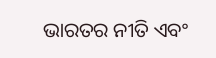ଭାରତର ନୀତି ଏବଂ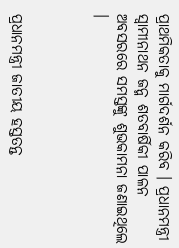ପ୍ରାଥମିକତାକୁ ମାର୍ଗଦର୍ଶନ କରିବ । ପ୍ରଧାନମନ୍ତ୍ରୀ ସ୍ୱାମୀନାଥନ ଜନ୍ମ ଶତବାର୍ଷିକୀ ପାଳନ ଅବସରରେ ସମସ୍ତଙ୍କୁ ଶୁଭକାମନା ଜଣାଇଥିଲେ ।



ପ୍ରଧାନମନ୍ତ୍ରୀ ଜାତୀୟ ହସ୍ତତନ୍ତ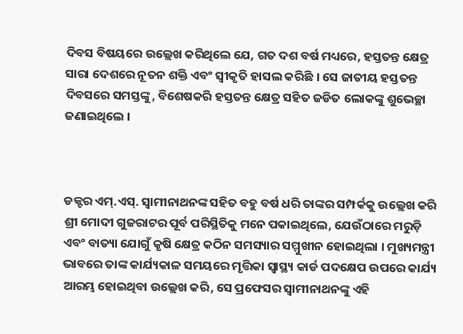ଦିବସ ବିଷୟରେ ଉଲ୍ଲେଖ କରିଥିଲେ ଯେ, ଗତ ଦଶ ବର୍ଷ ମଧ୍ୟରେ, ହସ୍ତତନ୍ତ କ୍ଷେତ୍ର ସାରା ଦେଶରେ ନୂତନ ଶକ୍ତି ଏବଂ ସ୍ୱୀକୃତି ହାସଲ କରିଛି । ସେ ଜାତୀୟ ହସ୍ତତନ୍ତ ଦିବସରେ ସମସ୍ତଙ୍କୁ, ବିଶେଷକରି ହସ୍ତତନ୍ତ କ୍ଷେତ୍ର ସହିତ ଜଡିତ ଲୋକଙ୍କୁ ଶୁଭେଚ୍ଛା ଜଣାଇଥିଲେ ।



ଡକ୍ଟର ଏମ୍.ଏସ୍. ସ୍ୱାମୀନାଥନଙ୍କ ସହିତ ବହୁ ବର୍ଷ ଧରି ତାଙ୍କର ସମ୍ପର୍କକୁ ଉଲ୍ଲେଖ କରି ଶ୍ରୀ ମୋଦୀ ଗୁଜରାଟର ପୂର୍ବ ପରିସ୍ଥିତିକୁ ମନେ ପକାଇଥିଲେ, ଯେଉଁଠାରେ ମରୁଡ଼ି ଏବଂ ବାତ୍ୟା ଯୋଗୁଁ କୃଷି କ୍ଷେତ୍ର କଠିନ ସମସ୍ୟାର ସମ୍ମୁଖୀନ ହୋଇଥିଲା । ମୁଖ୍ୟମନ୍ତ୍ରୀ ଭାବରେ ତାଙ୍କ କାର୍ଯ୍ୟକାଳ ସମୟରେ ମୃତ୍ତିକା ସ୍ୱାସ୍ଥ୍ୟ କାର୍ଡ ପଦକ୍ଷେପ ଉପରେ କାର୍ଯ୍ୟ ଆରମ୍ଭ ହୋଇଥିବା ଉଲ୍ଲେଖ କରି, ସେ ପ୍ରଫେସର ସ୍ୱାମୀନାଥନଙ୍କୁ ଏହି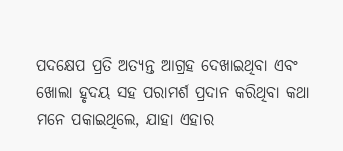ପଦକ୍ଷେପ ପ୍ରତି ଅତ୍ୟନ୍ତ ଆଗ୍ରହ ଦେଖାଇଥିବା ଏବଂ ଖୋଲା ହୃଦୟ ସହ ପରାମର୍ଶ ପ୍ରଦାନ କରିଥିବା କଥା ମନେ ପକାଇଥିଲେ, ଯାହା ଏହାର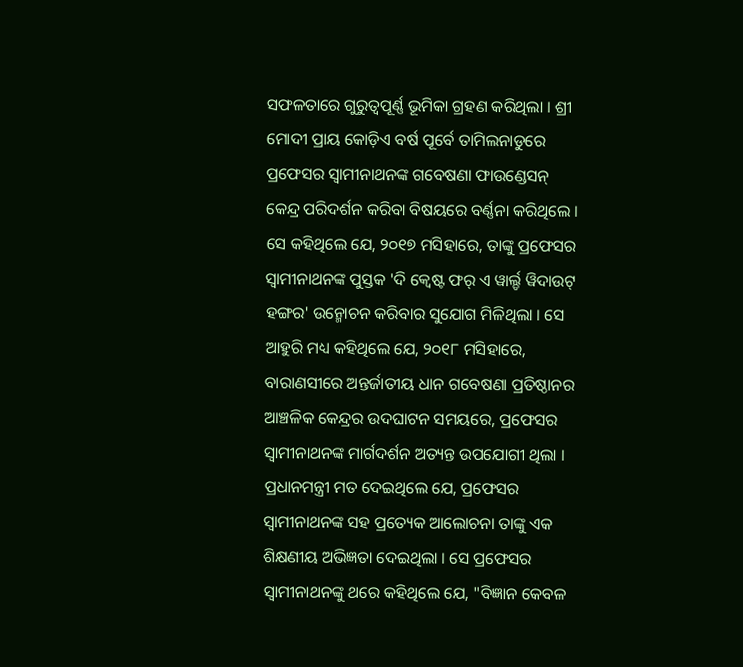ସଫଳତାରେ ଗୁରୁତ୍ୱପୂର୍ଣ୍ଣ ଭୂମିକା ଗ୍ରହଣ କରିଥିଲା । ଶ୍ରୀ ମୋଦୀ ପ୍ରାୟ କୋଡ଼ିଏ ବର୍ଷ ପୂର୍ବେ ତାମିଲନାଡୁରେ ପ୍ରଫେସର ସ୍ୱାମୀନାଥନଙ୍କ ଗବେଷଣା ଫାଉଣ୍ଡେସନ୍ କେନ୍ଦ୍ର ପରିଦର୍ଶନ କରିବା ବିଷୟରେ ବର୍ଣ୍ଣନା କରିଥିଲେ । ସେ କହିଥିଲେ ଯେ, ୨୦୧୭ ମସିହାରେ, ତାଙ୍କୁ ପ୍ରଫେସର ସ୍ୱାମୀନାଥନଙ୍କ ପୁସ୍ତକ 'ଦି କ୍ୱେଷ୍ଟ ଫର୍ ଏ ୱାର୍ଲ୍ଡ ୱିଦାଉଟ୍ ହଙ୍ଗର' ଉନ୍ମୋଚନ କରିବାର ସୁଯୋଗ ମିଳିଥିଲା । ସେ ଆହୁରି ମଧ୍ୟ କହିଥିଲେ ଯେ, ୨୦୧୮ ମସିହାରେ, ବାରାଣସୀରେ ଅନ୍ତର୍ଜାତୀୟ ଧାନ ଗବେଷଣା ପ୍ରତିଷ୍ଠାନର ଆଞ୍ଚଳିକ କେନ୍ଦ୍ରର ଉଦଘାଟନ ସମୟରେ, ପ୍ରଫେସର ସ୍ୱାମୀନାଥନଙ୍କ ମାର୍ଗଦର୍ଶନ ଅତ୍ୟନ୍ତ ଉପଯୋଗୀ ଥିଲା । ପ୍ରଧାନମନ୍ତ୍ରୀ ମତ ଦେଇଥିଲେ ଯେ, ପ୍ରଫେସର ସ୍ୱାମୀନାଥନଙ୍କ ସହ ପ୍ରତ୍ୟେକ ଆଲୋଚନା ତାଙ୍କୁ ଏକ ଶିକ୍ଷଣୀୟ ଅଭିଜ୍ଞତା ଦେଇଥିଲା । ସେ ପ୍ରଫେସର ସ୍ୱାମୀନାଥନଙ୍କୁ ଥରେ କହିଥିଲେ ଯେ, "ବିଜ୍ଞାନ କେବଳ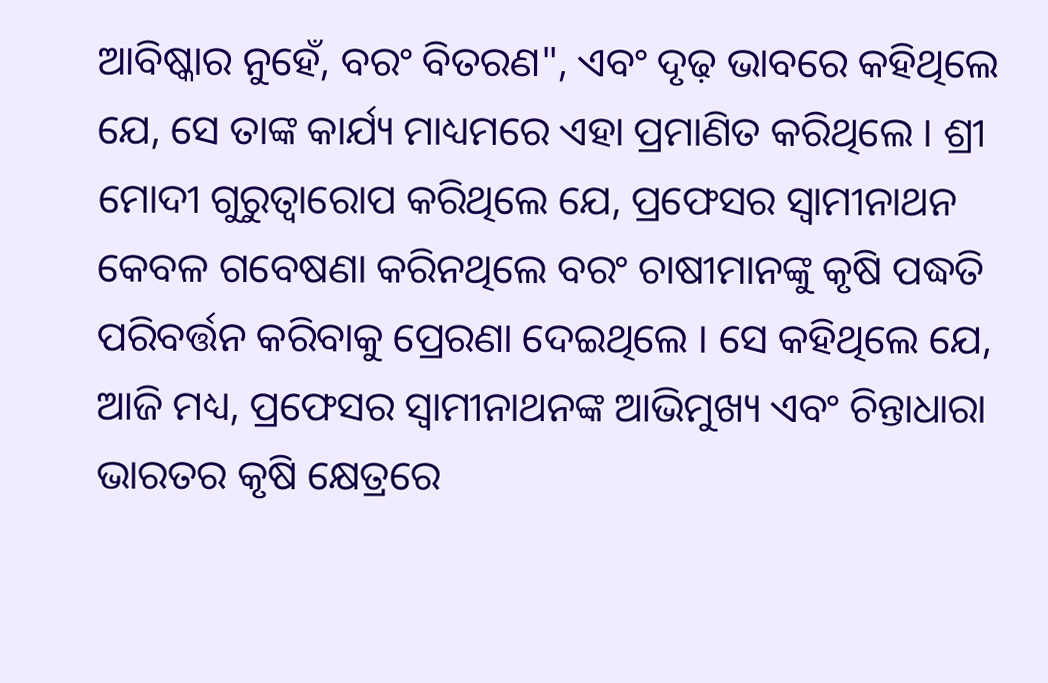ଆବିଷ୍କାର ନୁହେଁ, ବରଂ ବିତରଣ", ଏବଂ ଦୃଢ଼ ଭାବରେ କହିଥିଲେ ଯେ, ସେ ତାଙ୍କ କାର୍ଯ୍ୟ ମାଧ୍ୟମରେ ଏହା ପ୍ରମାଣିତ କରିଥିଲେ । ଶ୍ରୀ ମୋଦୀ ଗୁରୁତ୍ୱାରୋପ କରିଥିଲେ ଯେ, ପ୍ରଫେସର ସ୍ୱାମୀନାଥନ କେବଳ ଗବେଷଣା କରିନଥିଲେ ବରଂ ଚାଷୀମାନଙ୍କୁ କୃଷି ପଦ୍ଧତି ପରିବର୍ତ୍ତନ କରିବାକୁ ପ୍ରେରଣା ଦେଇଥିଲେ । ସେ କହିଥିଲେ ଯେ, ଆଜି ମଧ୍ୟ, ପ୍ରଫେସର ସ୍ୱାମୀନାଥନଙ୍କ ଆଭିମୁଖ୍ୟ ଏବଂ ଚିନ୍ତାଧାରା ଭାରତର କୃଷି କ୍ଷେତ୍ରରେ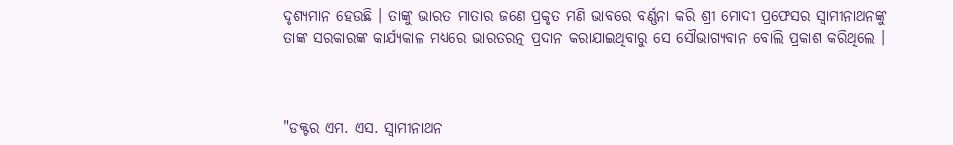ଦୃଶ୍ୟମାନ ହେଉଛି । ତାଙ୍କୁ ଭାରତ ମାତାର ଜଣେ ପ୍ରକୃତ ମଣି ଭାବରେ ବର୍ଣ୍ଣନା କରି ଶ୍ରୀ ମୋଦୀ ପ୍ରଫେସର ସ୍ୱାମୀନାଥନଙ୍କୁ ତାଙ୍କ ସରକାରଙ୍କ କାର୍ଯ୍ୟକାଳ ମଧ୍ୟରେ ଭାରତରତ୍ନ ପ୍ରଦାନ କରାଯାଇଥିବାରୁ ସେ ସୌଭାଗ୍ୟବାନ ବୋଲି ପ୍ରକାଶ କରିଥିଲେ ।



"ଡକ୍ଟର ଏମ. ଏସ. ସ୍ୱାମୀନାଥନ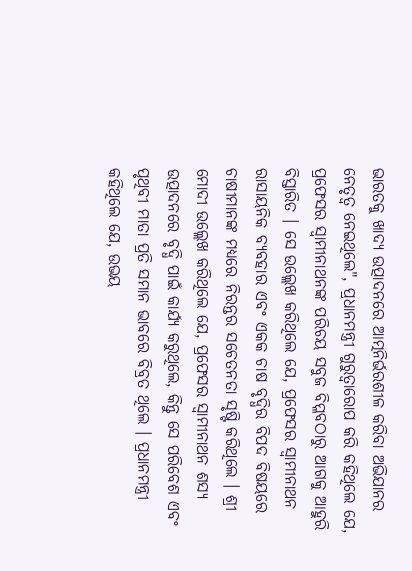ଭାରତକୁ ଖାଦ୍ୟ ଉତ୍ପାଦନରେ ଆତ୍ମନିର୍ଭରଶୀଳ କରିବା ଅଭିଯାନର ନେତୃତ୍ୱ ନେଇଥିଲେ", ପ୍ରଧାନମନ୍ତ୍ରୀ ଗୁରୁତ୍ୱାରୋପ କରି କହିଥିଲେ ଯେ, ପ୍ରଫେସର ସ୍ୱାମୀନାଥନଙ୍କ ପରିଚୟ ସବୁଜ ବିପ୍ଳବଠାରୁ ଆଗକୁ ଆହୁରି ବିସ୍ତାରିତ । ସେ ଉଲ୍ଲେଖ କରିଥିଲେ ଯେ, ପ୍ରଫେସର ସ୍ୱାମୀନାଥନ ରାସାୟନିକ ବ୍ୟବହାର ଏବଂ ଏକକ ଚାଷ ବୃଦ୍ଧିର ବିପଦ ବିଷୟରେ ଚାଷୀମାନଙ୍କ ମଧ୍ୟରେ ନିରନ୍ତର ସଚେତନତା ସୃଷ୍ଟି କରିଥିଲେ । ଶ୍ରୀ ମୋଦୀ ଉଲ୍ଲେଖ କରିଥିଲେ ଯେ, ପ୍ରଫେସର ସ୍ୱାମୀନାଥନ ଶସ୍ୟ ଉତ୍ପାଦନରେ ବୃଦ୍ଧି ପାଇଁ କାର୍ଯ୍ୟ କରୁଥିଲେ, କିନ୍ତୁ ସେ ପରିବେଶ ଏବଂ ପୃଥିବୀ ମାତା ପ୍ରତି ସମାନ ଭାବରେ ବିବ୍ରତ ଥିଲେ । ପ୍ରଧାନମନ୍ତ୍ରୀ କହିଥିଲେ ଯେ, ଉଭୟ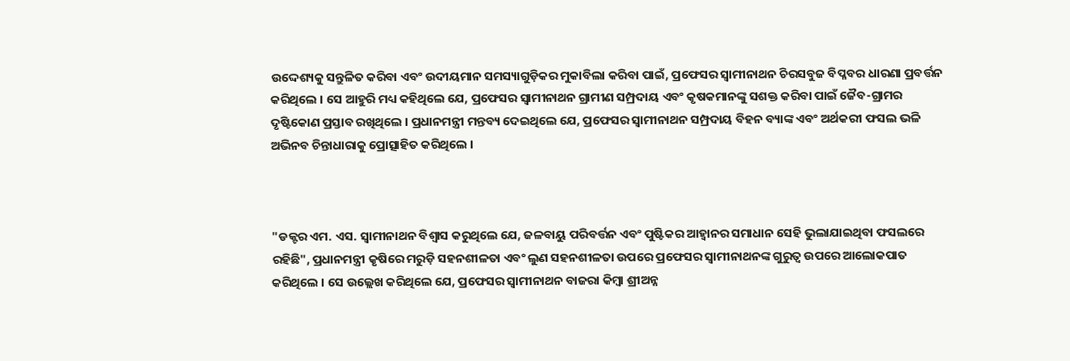ଉଦ୍ଦେଶ୍ୟକୁ ସନ୍ତୁଳିତ କରିବା ଏବଂ ଉଦୀୟମାନ ସମସ୍ୟାଗୁଡ଼ିକର ମୁକାବିଲା କରିବା ପାଇଁ, ପ୍ରଫେସର ସ୍ୱାମୀନାଥନ ଚିରସବୁଜ ବିପ୍ଳବର ଧାରଣା ପ୍ରବର୍ତ୍ତନ କରିଥିଲେ । ସେ ଆହୁରି ମଧ୍ୟ କହିଥିଲେ ଯେ, ପ୍ରଫେସର ସ୍ୱାମୀନାଥନ ଗ୍ରାମୀଣ ସମ୍ପ୍ରଦାୟ ଏବଂ କୃଷକମାନଙ୍କୁ ସଶକ୍ତ କରିବା ପାଇଁ ଜୈବ-ଗ୍ରାମର ଦୃଷ୍ଟିକୋଣ ପ୍ରସ୍ତାବ ରଖିଥିଲେ । ପ୍ରଧାନମନ୍ତ୍ରୀ ମନ୍ତବ୍ୟ ଦେଇଥିଲେ ଯେ, ପ୍ରଫେସର ସ୍ୱାମୀନାଥନ ସମ୍ପ୍ରଦାୟ ବିହନ ବ୍ୟାଙ୍କ ଏବଂ ଅର୍ଥକରୀ ଫସଲ ଭଳି ଅଭିନବ ଚିନ୍ତାଧାରାକୁ ପ୍ରୋତ୍ସାହିତ କରିଥିଲେ ।



"ଡକ୍ଟର ଏମ. ଏସ. ସ୍ୱାମୀନାଥନ ବିଶ୍ୱାସ କରୁଥିଲେ ଯେ, ଜଳବାୟୁ ପରିବର୍ତ୍ତନ ଏବଂ ପୁଷ୍ଟିକର ଆହ୍ୱାନର ସମାଧାନ ସେହି ଭୁଲାଯାଇଥିବା ଫସଲରେ ରହିଛି", ପ୍ରଧାନମନ୍ତ୍ରୀ କୃଷିରେ ମରୁଡ଼ି ସହନଶୀଳତା ଏବଂ ଲୁଣ ସହନଶୀଳତା ଉପରେ ପ୍ରଫେସର ସ୍ୱାମୀନାଥନଙ୍କ ଗୁରୁତ୍ୱ ଉପରେ ଆଲୋକପାତ କରିଥିଲେ । ସେ ଉଲ୍ଲେଖ କରିଥିଲେ ଯେ, ପ୍ରଫେସର ସ୍ୱାମୀନାଥନ ବାଜରା କିମ୍ବା ଶ୍ରୀଅନ୍ନ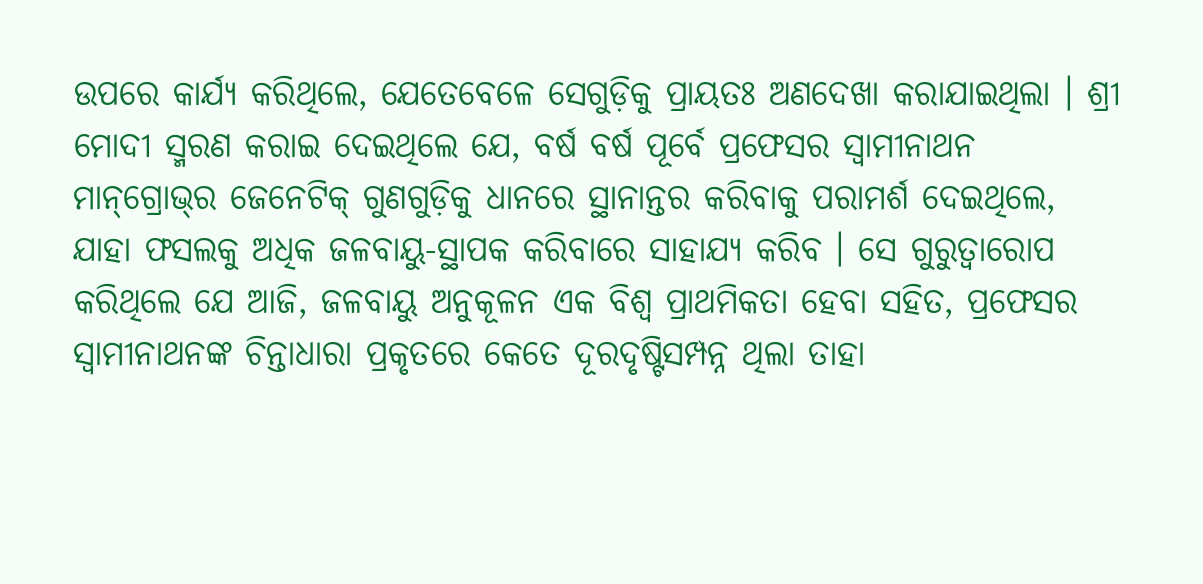ଉପରେ କାର୍ଯ୍ୟ କରିଥିଲେ, ଯେତେବେଳେ ସେଗୁଡ଼ିକୁ ପ୍ରାୟତଃ ଅଣଦେଖା କରାଯାଇଥିଲା । ଶ୍ରୀ ମୋଦୀ ସ୍ମରଣ କରାଇ ଦେଇଥିଲେ ଯେ, ବର୍ଷ ବର୍ଷ ପୂର୍ବେ ପ୍ରଫେସର ସ୍ୱାମୀନାଥନ ମାନ୍‌ଗ୍ରୋଭ୍‌ର ଜେନେଟିକ୍ ଗୁଣଗୁଡ଼ିକୁ ଧାନରେ ସ୍ଥାନାନ୍ତର କରିବାକୁ ପରାମର୍ଶ ଦେଇଥିଲେ, ଯାହା ଫସଲକୁ ଅଧିକ ଜଳବାୟୁ-ସ୍ଥାପକ କରିବାରେ ସାହାଯ୍ୟ କରିବ । ସେ ଗୁରୁତ୍ୱାରୋପ କରିଥିଲେ ଯେ ଆଜି, ଜଳବାୟୁ ଅନୁକୂଳନ ଏକ ବିଶ୍ୱ ପ୍ରାଥମିକତା ହେବା ସହିତ, ପ୍ରଫେସର ସ୍ୱାମୀନାଥନଙ୍କ ଚିନ୍ତାଧାରା ପ୍ରକୃତରେ କେତେ ଦୂରଦୃଷ୍ଟିସମ୍ପନ୍ନ ଥିଲା ତାହା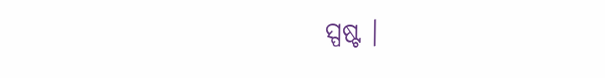ସ୍ପଷ୍ଟ ।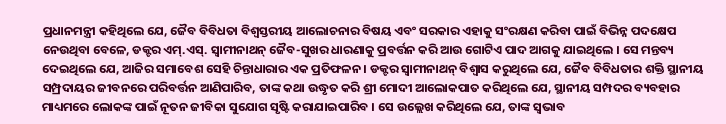ପ୍ରଧାନମନ୍ତ୍ରୀ କହିଥିଲେ ଯେ, ଜୈବ ବିବିଧତା ବିଶ୍ୱସ୍ତରୀୟ ଆଲୋଚନାର ବିଷୟ ଏବଂ ସରକାର ଏହାକୁ ସଂରକ୍ଷଣ କରିବା ପାଇଁ ବିଭିନ୍ନ ପଦକ୍ଷେପ ନେଉଥିବା ବେଳେ, ଡକ୍ଟର ଏମ୍.ଏସ୍. ସ୍ୱାମୀନାଥନ୍ ଜୈବ-ସୁଖର ଧାରଣାକୁ ପ୍ରବର୍ତ୍ତନ କରି ଆଉ ଗୋଟିଏ ପାଦ ଆଗକୁ ଯାଇଥିଲେ । ସେ ମନ୍ତବ୍ୟ ଦେଇଥିଲେ ଯେ, ଆଜିର ସମାବେଶ ସେହି ଚିନ୍ତାଧାରାର ଏକ ପ୍ରତିଫଳନ । ଡକ୍ଟର ସ୍ୱାମୀନାଥନ୍ ବିଶ୍ୱାସ କରୁଥିଲେ ଯେ, ଜୈବ ବିବିଧତାର ଶକ୍ତି ସ୍ଥାନୀୟ ସମ୍ପ୍ରଦାୟର ଜୀବନରେ ପରିବର୍ତ୍ତନ ଆଣିପାରିବ, ତାଙ୍କ କଥା ଉଦ୍ଧୃତ କରି ଶ୍ରୀ ମୋଦୀ ଆଲୋକପାତ କରିଥିଲେ ଯେ, ସ୍ଥାନୀୟ ସମ୍ପଦର ବ୍ୟବହାର ମାଧ୍ୟମରେ ଲୋକଙ୍କ ପାଇଁ ନୂତନ ଜୀବିକା ସୁଯୋଗ ସୃଷ୍ଟି କରାଯାଇପାରିବ । ସେ ଉଲ୍ଲେଖ କରିଥିଲେ ଯେ, ତାଙ୍କ ସ୍ୱଭାବ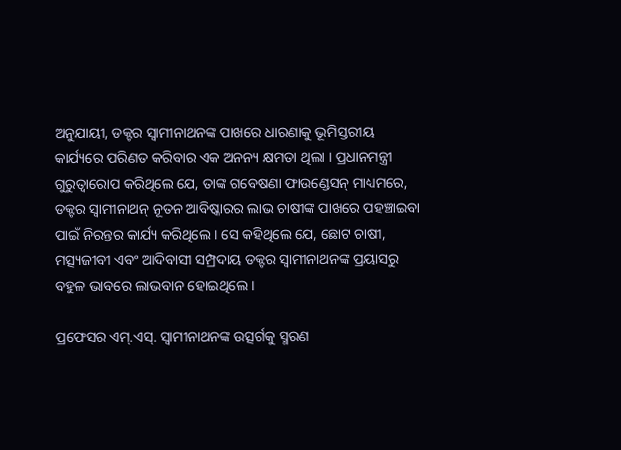ଅନୁଯାୟୀ, ଡକ୍ଟର ସ୍ୱାମୀନାଥନଙ୍କ ପାଖରେ ଧାରଣାକୁ ଭୂମିସ୍ତରୀୟ କାର୍ଯ୍ୟରେ ପରିଣତ କରିବାର ଏକ ଅନନ୍ୟ କ୍ଷମତା ଥିଲା । ପ୍ରଧାନମନ୍ତ୍ରୀ ଗୁରୁତ୍ୱାରୋପ କରିଥିଲେ ଯେ, ତାଙ୍କ ଗବେଷଣା ଫାଉଣ୍ଡେସନ୍ ମାଧ୍ୟମରେ, ଡକ୍ଟର ସ୍ୱାମୀନାଥନ୍ ନୂତନ ଆବିଷ୍କାରର ଲାଭ ଚାଷୀଙ୍କ ପାଖରେ ପହଞ୍ଚାଇବା ପାଇଁ ନିରନ୍ତର କାର୍ଯ୍ୟ କରିଥିଲେ । ସେ କହିଥିଲେ ଯେ, ଛୋଟ ଚାଷୀ, ମତ୍ସ୍ୟଜୀବୀ ଏବଂ ଆଦିବାସୀ ସମ୍ପ୍ରଦାୟ ଡକ୍ଟର ସ୍ୱାମୀନାଥନଙ୍କ ପ୍ରୟାସରୁ ବହୁଳ ଭାବରେ ଲାଭବାନ ହୋଇଥିଲେ ।

ପ୍ରଫେସର ଏମ୍‌.ଏସ୍‌. ସ୍ୱାମୀନାଥନଙ୍କ ଉତ୍ସର୍ଗକୁ ସ୍ମରଣ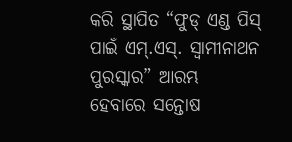କରି ସ୍ଥାପିତ “ଫୁଡ୍ ଏଣ୍ଡ ପିସ୍ ପାଇଁ ଏମ୍‌.ଏସ୍‌. ସ୍ୱାମୀନାଥନ ପୁରସ୍କାର” ଆରମ୍ଭ ହେବାରେ ସନ୍ତୋଷ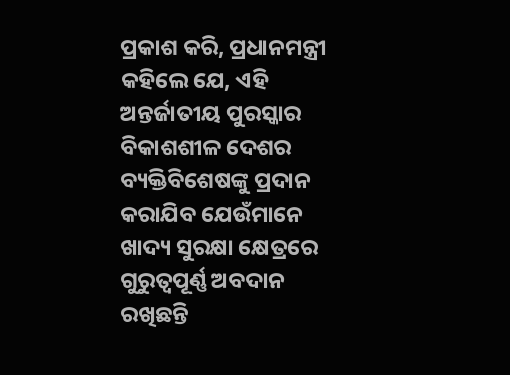ପ୍ରକାଶ କରି, ପ୍ରଧାନମନ୍ତ୍ରୀ କହିଲେ ଯେ, ଏହି ଅନ୍ତର୍ଜାତୀୟ ପୁରସ୍କାର ବିକାଶଶୀଳ ଦେଶର ବ୍ୟକ୍ତିବିଶେଷଙ୍କୁ ପ୍ରଦାନ କରାଯିବ ଯେଉଁମାନେ ଖାଦ୍ୟ ସୁରକ୍ଷା କ୍ଷେତ୍ରରେ ଗୁରୁତ୍ୱପୂର୍ଣ୍ଣ ଅବଦାନ ରଖିଛନ୍ତି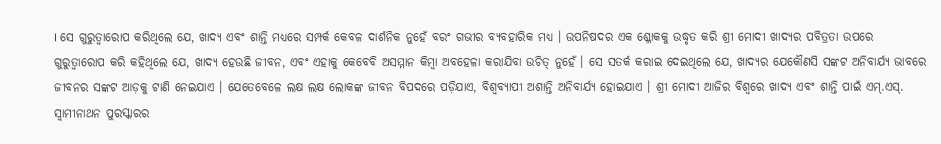। ସେ ଗୁରୁତ୍ୱାରୋପ କରିଥିଲେ ଯେ, ଖାଦ୍ୟ ଏବଂ ଶାନ୍ତି ମଧ୍ୟରେ ସମ୍ପର୍କ କେବଳ ଦାର୍ଶନିକ ନୁହେଁ ବରଂ ଗଭୀର ବ୍ୟବହାରିକ ମଧ୍ୟ । ଉପନିଷଦର ଏକ ଶ୍ଳୋକକୁ ଉଦ୍ଧୃତ କରି ଶ୍ରୀ ମୋଦୀ ଖାଦ୍ୟର ପବିତ୍ରତା ଉପରେ ଗୁରୁତ୍ୱାରୋପ କରି କହିଥିଲେ ଯେ, ଖାଦ୍ୟ ହେଉଛି ଜୀବନ, ଏବଂ ଏହାକୁ କେବେବି ଅସମ୍ମାନ କିମ୍ବା ଅବହେଳା କରାଯିବା ଉଚିତ୍ ନୁହେଁ । ସେ ସତର୍କ କରାଇ ଦେଇଥିଲେ ଯେ, ଖାଦ୍ୟର ଯେକୌଣସି ସଙ୍କଟ ଅନିବାର୍ଯ୍ୟ ଭାବରେ ଜୀବନର ସଙ୍କଟ ଆଡ଼କୁ ଟାଣି ନେଇଯାଏ । ଯେତେବେଳେ ଲକ୍ଷ ଲକ୍ଷ ଲୋକଙ୍କ ଜୀବନ ବିପଦରେ ପଡ଼ିଯାଏ, ବିଶ୍ୱବ୍ୟାପୀ ଅଶାନ୍ତି ଅନିବାର୍ଯ୍ୟ ହୋଇଯାଏ । ଶ୍ରୀ ମୋଦୀ ଆଜିର ବିଶ୍ୱରେ ଖାଦ୍ୟ ଏବଂ ଶାନ୍ତି ପାଇଁ ଏମ୍.ଏସ୍. ସ୍ୱାମୀନାଥନ ପୁରସ୍କାରର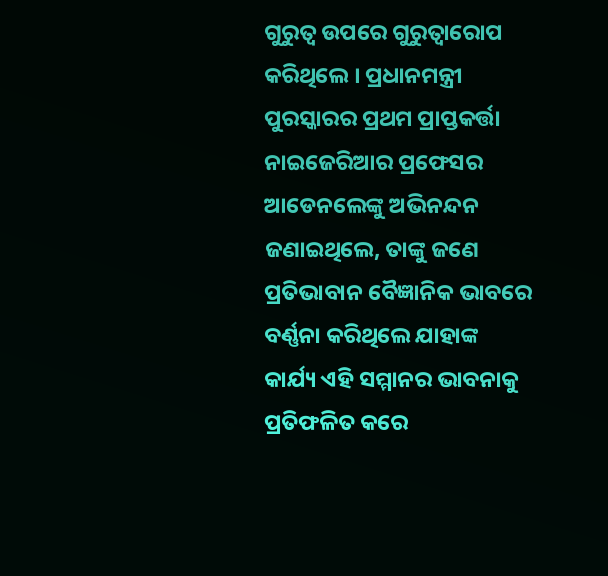ଗୁରୁତ୍ୱ ଉପରେ ଗୁରୁତ୍ୱାରୋପ କରିଥିଲେ । ପ୍ରଧାନମନ୍ତ୍ରୀ ପୁରସ୍କାରର ପ୍ରଥମ ପ୍ରାପ୍ତକର୍ତ୍ତା ନାଇଜେରିଆର ପ୍ରଫେସର ଆଡେନଲେଙ୍କୁ ଅଭିନନ୍ଦନ ଜଣାଇଥିଲେ, ତାଙ୍କୁ ଜଣେ ପ୍ରତିଭାବାନ ବୈଜ୍ଞାନିକ ଭାବରେ ବର୍ଣ୍ଣନା କରିଥିଲେ ଯାହାଙ୍କ କାର୍ଯ୍ୟ ଏହି ସମ୍ମାନର ଭାବନାକୁ ପ୍ରତିଫଳିତ କରେ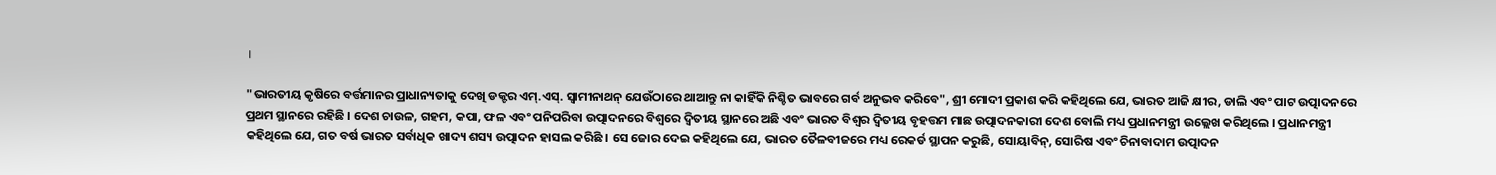।

"ଭାରତୀୟ କୃଷିରେ ବର୍ତ୍ତମାନର ପ୍ରାଧାନ୍ୟତାକୁ ଦେଖି ଡକ୍ଟର ଏମ୍.ଏସ୍. ସ୍ୱାମୀନାଥନ୍ ଯେଉଁଠାରେ ଥାଆନ୍ତୁ ନା କାହିଁକି ନିଶ୍ଚିତ ଭାବରେ ଗର୍ବ ଅନୁଭବ କରିବେ", ଶ୍ରୀ ମୋଦୀ ପ୍ରକାଶ କରି କହିଥିଲେ ଯେ, ଭାରତ ଆଜି କ୍ଷୀର, ଡାଲି ଏବଂ ପାଟ ଉତ୍ପାଦନରେ ପ୍ରଥମ ସ୍ଥାନରେ ରହିଛି । ଦେଶ ଚାଉଳ, ଗହମ, କପା, ଫଳ ଏବଂ ପନିପରିବା ଉତ୍ପାଦନରେ ବିଶ୍ୱରେ ଦ୍ୱିତୀୟ ସ୍ଥାନରେ ଅଛି ଏବଂ ଭାରତ ବିଶ୍ୱର ଦ୍ୱିତୀୟ ବୃହତ୍ତମ ମାଛ ଉତ୍ପାଦନକାରୀ ଦେଶ ବୋଲି ମଧ୍ୟ ପ୍ରଧାନମନ୍ତ୍ରୀ ଉଲ୍ଲେଖ କରିଥିଲେ । ପ୍ରଧାନମନ୍ତ୍ରୀ କହିଥିଲେ ଯେ, ଗତ ବର୍ଷ ଭାରତ ସର୍ବାଧିକ ଖାଦ୍ୟ ଶସ୍ୟ ଉତ୍ପାଦନ ହାସଲ କରିଛି । ସେ ଜୋର ଦେଇ କହିଥିଲେ ଯେ, ଭାରତ ତୈଳବୀଜରେ ମଧ୍ୟ ରେକର୍ଡ ସ୍ଥାପନ କରୁଛି, ସୋୟାବିନ୍, ସୋରିଷ ଏବଂ ଚିନାବାଦାମ ଉତ୍ପାଦନ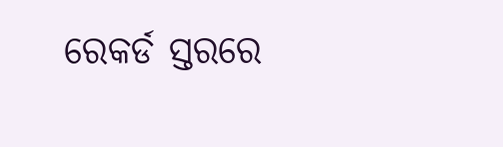ରେକର୍ଡ ସ୍ତରରେ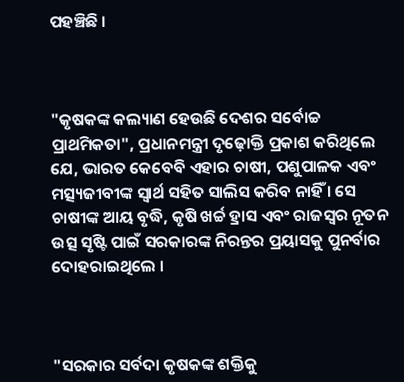ପହଞ୍ଚିଛି ।



"କୃଷକଙ୍କ କଲ୍ୟାଣ ହେଉଛି ଦେଶର ସର୍ବୋଚ୍ଚ ପ୍ରାଥମିକତା", ପ୍ରଧାନମନ୍ତ୍ରୀ ଦୃଢ଼ୋକ୍ତି ପ୍ରକାଶ କରିଥିଲେ ଯେ, ଭାରତ କେବେବି ଏହାର ଚାଷୀ, ପଶୁପାଳକ ଏବଂ ମତ୍ସ୍ୟଜୀବୀଙ୍କ ସ୍ୱାର୍ଥ ସହିତ ସାଲିସ କରିବ ନାହିଁ । ସେ ଚାଷୀଙ୍କ ଆୟ ବୃଦ୍ଧି, କୃଷି ଖର୍ଚ୍ଚ ହ୍ରାସ ଏବଂ ରାଜସ୍ୱର ନୂତନ ଉତ୍ସ ସୃଷ୍ଟି ପାଇଁ ସରକାରଙ୍କ ନିରନ୍ତର ପ୍ରୟାସକୁ ପୁନର୍ବାର ଦୋହରାଇଥିଲେ ।



"ସରକାର ସର୍ବଦା କୃଷକଙ୍କ ଶକ୍ତିକୁ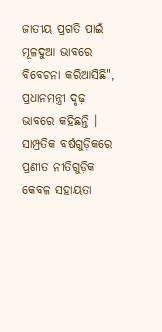ଜାତୀୟ ପ୍ରଗତି ପାଇଁ ମୂଳଦୁଆ ଭାବରେ ବିବେଚନା କରିଆସିଛି", ପ୍ରଧାନମନ୍ତ୍ରୀ ଦୃଢ଼ ଭାବରେ କହିଛନ୍ତି । ସାମ୍ପ୍ରତିକ ବର୍ଷଗୁଡ଼ିକରେ ପ୍ରଣୀତ ନୀତିଗୁଡ଼ିକ କେବଳ ସହାୟତା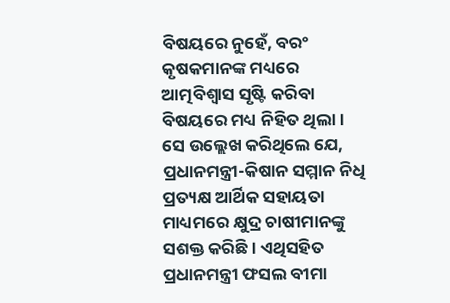ବିଷୟରେ ନୁହେଁ, ବରଂ କୃଷକମାନଙ୍କ ମଧ୍ୟରେ ଆତ୍ମବିଶ୍ୱାସ ସୃଷ୍ଟି କରିବା ବିଷୟରେ ମଧ୍ୟ ନିହିତ ଥିଲା । ସେ ଉଲ୍ଲେଖ କରିଥିଲେ ଯେ, ପ୍ରଧାନମନ୍ତ୍ରୀ-କିଷାନ ସମ୍ମାନ ନିଧି ପ୍ରତ୍ୟକ୍ଷ ଆର୍ଥିକ ସହାୟତା ମାଧ୍ୟମରେ କ୍ଷୁଦ୍ର ଚାଷୀମାନଙ୍କୁ ସଶକ୍ତ କରିଛି । ଏଥିସହିତ ପ୍ରଧାନମନ୍ତ୍ରୀ ଫସଲ ବୀମା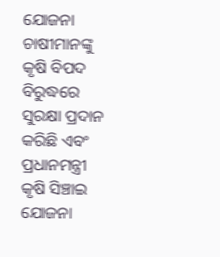ଯୋଜନା ଚାଷୀମାନଙ୍କୁ କୃଷି ବିପଦ ବିରୁଦ୍ଧରେ ସୁରକ୍ଷା ପ୍ରଦାନ କରିଛି ଏବଂ ପ୍ରଧାନମନ୍ତ୍ରୀ କୃଷି ସିଞ୍ଚାଇ ଯୋଜନା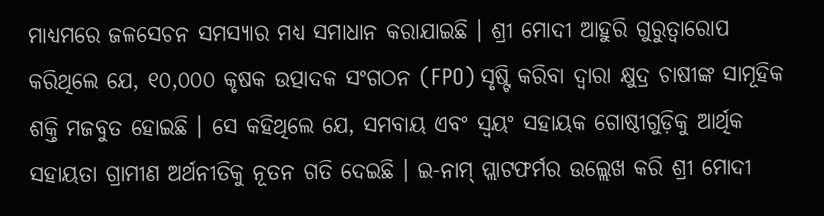ମାଧ୍ୟମରେ ଜଳସେଚନ ସମସ୍ୟାର ମଧ୍ୟ ସମାଧାନ କରାଯାଇଛି । ଶ୍ରୀ ମୋଦୀ ଆହୁରି ଗୁରୁତ୍ୱାରୋପ କରିଥିଲେ ଯେ, ୧୦,୦୦୦ କୃଷକ ଉତ୍ପାଦକ ସଂଗଠନ (FPO) ସୃଷ୍ଟି କରିବା ଦ୍ୱାରା କ୍ଷୁଦ୍ର ଚାଷୀଙ୍କ ସାମୂହିକ ଶକ୍ତି ମଜବୁତ ହୋଇଛି । ସେ କହିଥିଲେ ଯେ, ସମବାୟ ଏବଂ ସ୍ୱୟଂ ସହାୟକ ଗୋଷ୍ଠୀଗୁଡ଼ିକୁ ଆର୍ଥିକ ସହାୟତା ଗ୍ରାମୀଣ ଅର୍ଥନୀତିକୁ ନୂତନ ଗତି ଦେଇଛି । ଇ-ନାମ୍ ପ୍ଲାଟଫର୍ମର ଉଲ୍ଲେଖ କରି ଶ୍ରୀ ମୋଦୀ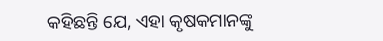କହିଛନ୍ତି ଯେ, ଏହା କୃଷକମାନଙ୍କୁ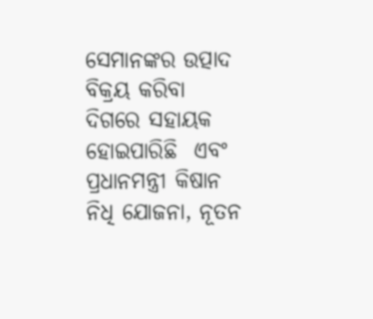ସେମାନଙ୍କର ଉତ୍ପାଦ ବିକ୍ରୟ କରିବା ଦିଗରେ ସହାୟକ ହୋଇପାରିଛି  ଏବଂ ପ୍ରଧାନମନ୍ତ୍ରୀ କିଷାନ ନିଧି ଯୋଜନା, ନୂତନ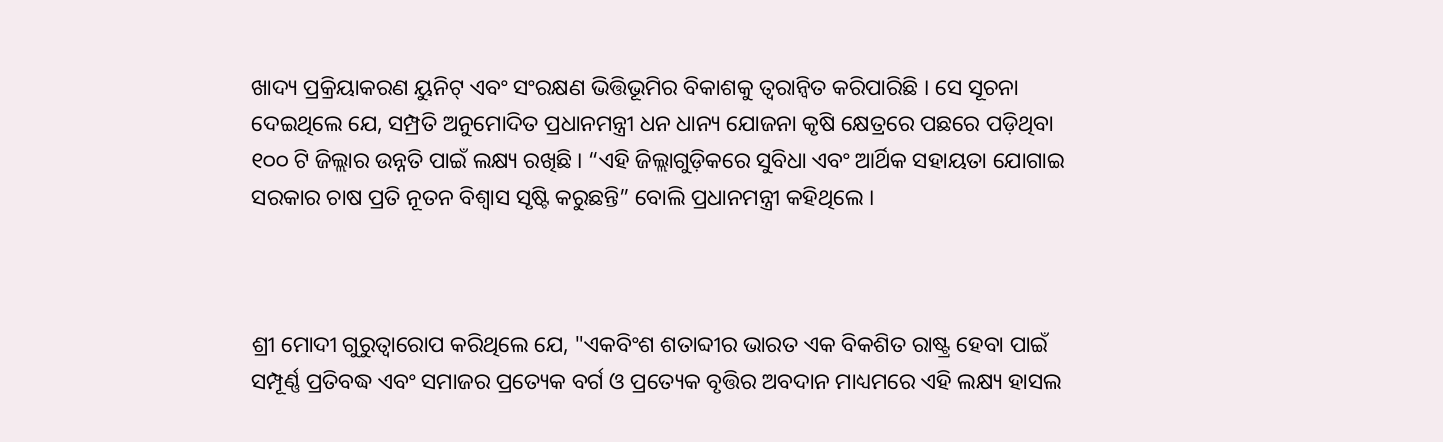ଖାଦ୍ୟ ପ୍ରକ୍ରିୟାକରଣ ୟୁନିଟ୍ ଏବଂ ସଂରକ୍ଷଣ ଭିତ୍ତିଭୂମିର ବିକାଶକୁ ତ୍ୱରାନ୍ୱିତ କରିପାରିଛି । ସେ ସୂଚନା ଦେଇଥିଲେ ଯେ, ସମ୍ପ୍ରତି ଅନୁମୋଦିତ ପ୍ରଧାନମନ୍ତ୍ରୀ ଧନ ଧାନ୍ୟ ଯୋଜନା କୃଷି କ୍ଷେତ୍ରରେ ପଛରେ ପଡ଼ିଥିବା ୧୦୦ ଟି ଜିଲ୍ଲାର ଉନ୍ନତି ପାଇଁ ଲକ୍ଷ୍ୟ ରଖିଛି । “ଏହି ଜିଲ୍ଲାଗୁଡ଼ିକରେ ସୁବିଧା ଏବଂ ଆର୍ଥିକ ସହାୟତା ଯୋଗାଇ ସରକାର ଚାଷ ପ୍ରତି ନୂତନ ବିଶ୍ୱାସ ସୃଷ୍ଟି କରୁଛନ୍ତି” ବୋଲି ପ୍ରଧାନମନ୍ତ୍ରୀ କହିଥିଲେ ।



ଶ୍ରୀ ମୋଦୀ ଗୁରୁତ୍ୱାରୋପ କରିଥିଲେ ଯେ, "ଏକବିଂଶ ଶତାବ୍ଦୀର ଭାରତ ଏକ ବିକଶିତ ରାଷ୍ଟ୍ର ହେବା ପାଇଁ ସମ୍ପୂର୍ଣ୍ଣ ପ୍ରତିବଦ୍ଧ ଏବଂ ସମାଜର ପ୍ରତ୍ୟେକ ବର୍ଗ ଓ ପ୍ରତ୍ୟେକ ବୃତ୍ତିର ଅବଦାନ ମାଧ୍ୟମରେ ଏହି ଲକ୍ଷ୍ୟ ହାସଲ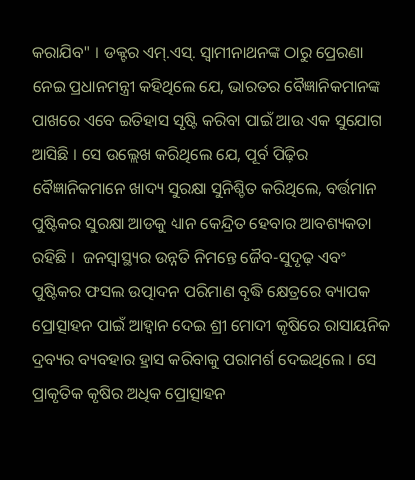କରାଯିବ" । ଡକ୍ଟର ଏମ୍.ଏସ୍. ସ୍ୱାମୀନାଥନଙ୍କ ଠାରୁ ପ୍ରେରଣା ନେଇ ପ୍ରଧାନମନ୍ତ୍ରୀ କହିଥିଲେ ଯେ, ଭାରତର ବୈଜ୍ଞାନିକମାନଙ୍କ ପାଖରେ ଏବେ ଇତିହାସ ସୃଷ୍ଟି କରିବା ପାଇଁ ଆଉ ଏକ ସୁଯୋଗ ଆସିଛି । ସେ ଉଲ୍ଲେଖ କରିଥିଲେ ଯେ, ପୂର୍ବ ପିଢ଼ିର ବୈଜ୍ଞାନିକମାନେ ଖାଦ୍ୟ ସୁରକ୍ଷା ସୁନିଶ୍ଚିତ କରିଥିଲେ, ବର୍ତ୍ତମାନ ପୁଷ୍ଟିକର ସୁରକ୍ଷା ଆଡକୁ ଧ୍ୟାନ କେନ୍ଦ୍ରିତ ହେବାର ଆବଶ୍ୟକତା ରହିଛି ।  ଜନସ୍ୱାସ୍ଥ୍ୟର ଉନ୍ନତି ନିମନ୍ତେ ଜୈବ-ସୁଦୃଢ଼ ଏବଂ ପୁଷ୍ଟିକର ଫସଲ ଉତ୍ପାଦନ ପରିମାଣ ବୃଦ୍ଧି କ୍ଷେତ୍ରରେ ବ୍ୟାପକ ପ୍ରୋତ୍ସାହନ ପାଇଁ ଆହ୍ୱାନ ଦେଇ ଶ୍ରୀ ମୋଦୀ କୃଷିରେ ରାସାୟନିକ ଦ୍ରବ୍ୟର ବ୍ୟବହାର ହ୍ରାସ କରିବାକୁ ପରାମର୍ଶ ଦେଇଥିଲେ । ସେ ପ୍ରାକୃତିକ କୃଷିର ଅଧିକ ପ୍ରୋତ୍ସାହନ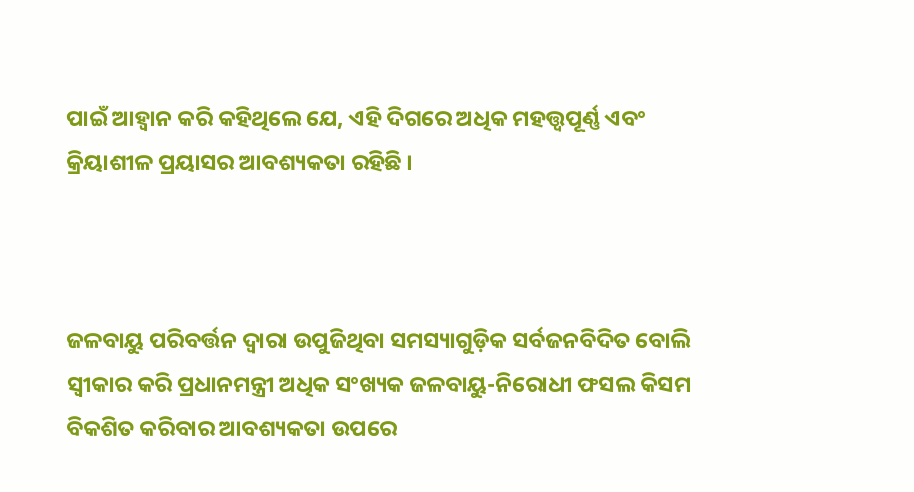ପାଇଁ ଆହ୍ୱାନ କରି କହିଥିଲେ ଯେ, ଏହି ଦିଗରେ ଅଧିକ ମହତ୍ତ୍ୱପୂର୍ଣ୍ଣ ଏବଂ କ୍ରିୟାଶୀଳ ପ୍ରୟାସର ଆବଶ୍ୟକତା ରହିଛି ।



ଜଳବାୟୁ ପରିବର୍ତ୍ତନ ଦ୍ୱାରା ଉପୁଜିଥିବା ସମସ୍ୟାଗୁଡ଼ିକ ସର୍ବଜନବିଦିତ ବୋଲି ସ୍ୱୀକାର କରି ପ୍ରଧାନମନ୍ତ୍ରୀ ଅଧିକ ସଂଖ୍ୟକ ଜଳବାୟୁ-ନିରୋଧୀ ଫସଲ କିସମ ବିକଶିତ କରିବାର ଆବଶ୍ୟକତା ଉପରେ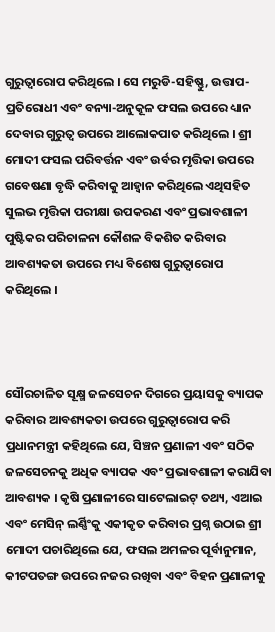ଗୁରୁତ୍ୱାରୋପ କରିଥିଲେ । ସେ ମରୁଡି-ସହିଷ୍ଣୁ, ଉତ୍ତାପ-ପ୍ରତିରୋଧୀ ଏବଂ ବନ୍ୟା-ଅନୁକୂଳ ଫସଲ ଉପରେ ଧ୍ୟାନ ଦେବାର ଗୁରୁତ୍ୱ ଉପରେ ଆଲୋକପାତ କରିଥିଲେ । ଶ୍ରୀ ମୋଦୀ ଫସଲ ପରିବର୍ତ୍ତନ ଏବଂ ଉର୍ବର ମୃତ୍ତିକା ଉପରେ ଗବେଷଣା ବୃଦ୍ଧି କରିବାକୁ ଆହ୍ୱାନ କରିଥିଲେ ଏଥିସହିତ ସୁଲଭ ମୃତ୍ତିକା ପରୀକ୍ଷା ଉପକରଣ ଏବଂ ପ୍ରଭାବଶାଳୀ ପୁଷ୍ଟିକର ପରିଚାଳନା କୌଶଳ ବିକଶିତ କରିବାର ଆବଶ୍ୟକତା ଉପରେ ମଧ୍ୟ ବିଶେଷ ଗୁରୁତ୍ୱାରୋପ କରିଥିଲେ ।



ସୌରଚାଳିତ ସୂକ୍ଷ୍ମ ଜଳସେଚନ ଦିଗରେ ପ୍ରୟାସକୁ ବ୍ୟାପକ କରିବାର ଆବଶ୍ୟକତା ଉପରେ ଗୁରୁତ୍ୱାରୋପ କରି ପ୍ରଧାନମନ୍ତ୍ରୀ କହିଥିଲେ ଯେ, ସିଞ୍ଚନ ପ୍ରଣାଳୀ ଏବଂ ସଠିକ ଜଳସେଚନକୁ ଅଧିକ ବ୍ୟାପକ ଏବଂ ପ୍ରଭାବଶାଳୀ କରାଯିବା ଆବଶ୍ୟକ । କୃଷି ପ୍ରଣାଳୀରେ ସାଟେଲାଇଟ୍ ତଥ୍ୟ, ଏଆଇ ଏବଂ ମେସିନ୍ ଲର୍ଣ୍ଣିଂକୁ ଏକୀକୃତ କରିବାର ପ୍ରଶ୍ନ ଉଠାଇ ଶ୍ରୀ ମୋଦୀ ପଚାରିଥିଲେ ଯେ, ଫସଲ ଅମଳର ପୂର୍ବାନୁମାନ, କୀଟପତଙ୍ଗ ଉପରେ ନଜର ରଖିବା ଏବଂ ବିହନ ପ୍ରଣାଳୀକୁ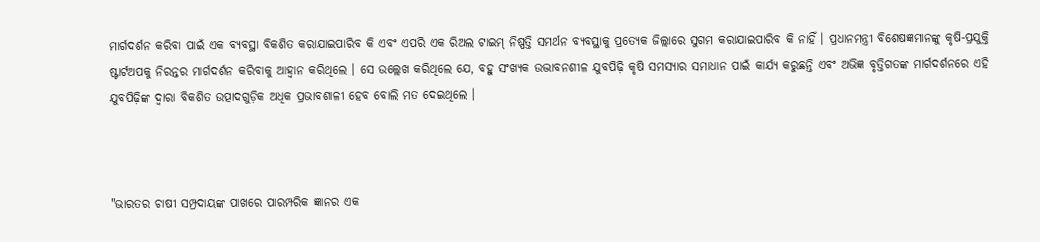ମାର୍ଗଦର୍ଶନ କରିବା ପାଇଁ ଏକ ବ୍ୟବସ୍ଥା ବିକଶିତ କରାଯାଇପାରିବ କି ଏବଂ ଏପରି ଏକ ରିଅଲ ଟାଇମ୍‌ ନିଷ୍ପତ୍ତି ସମର୍ଥନ ବ୍ୟବସ୍ଥାକୁ ପ୍ରତ୍ୟେକ ଜିଲ୍ଲାରେ ସୁଗମ କରାଯାଇପାରିବ କି ନାହିଁ । ପ୍ରଧାନମନ୍ତ୍ରୀ ବିଶେଷଜ୍ଞମାନଙ୍କୁ କୃଷି-ପ୍ରଯୁକ୍ତି ଷ୍ଟାର୍ଟଅପକୁ ନିରନ୍ତର ମାର୍ଗଦର୍ଶନ କରିବାକୁ ଆହ୍ୱାନ କରିଥିଲେ । ସେ ଉଲ୍ଲେଖ କରିଥିଲେ ଯେ, ବହୁ ସଂଖ୍ୟକ ଉଦ୍ଭାବନଶୀଳ ଯୁବପିଢ଼ି କୃଷି ସମସ୍ୟାର ସମାଧାନ ପାଇଁ କାର୍ଯ୍ୟ କରୁଛନ୍ତି ଏବଂ ଅଭିଜ୍ଞ ବୃତ୍ତିଗତଙ୍କ ମାର୍ଗଦର୍ଶନରେ ଏହି ଯୁବପିଢ଼ିଙ୍କ ଦ୍ୱାରା ବିକଶିତ ଉତ୍ପାଦଗୁଡ଼ିକ ଅଧିକ ପ୍ରଭାବଶାଳୀ ହେବ ବୋଲି ମତ ଦେଇଥିଲେ ।



"ଭାରତର ଚାଷୀ ସମ୍ପ୍ରଦାୟଙ୍କ ପାଖରେ ପାରମ୍ପରିକ ଜ୍ଞାନର ଏକ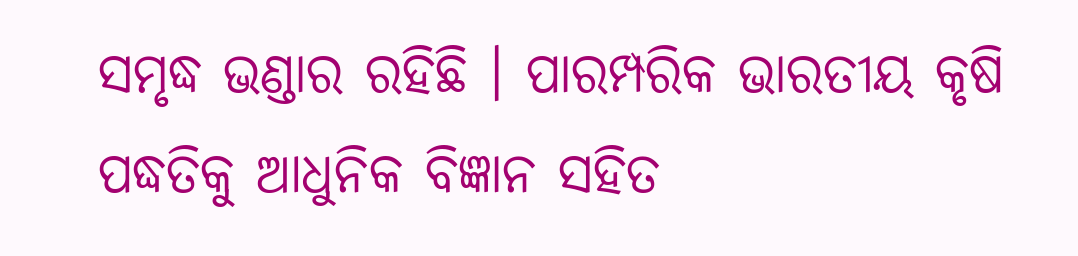ସମୃଦ୍ଧ ଭଣ୍ଡାର ରହିଛି । ପାରମ୍ପରିକ ଭାରତୀୟ କୃଷି ପଦ୍ଧତିକୁ ଆଧୁନିକ ବିଜ୍ଞାନ ସହିତ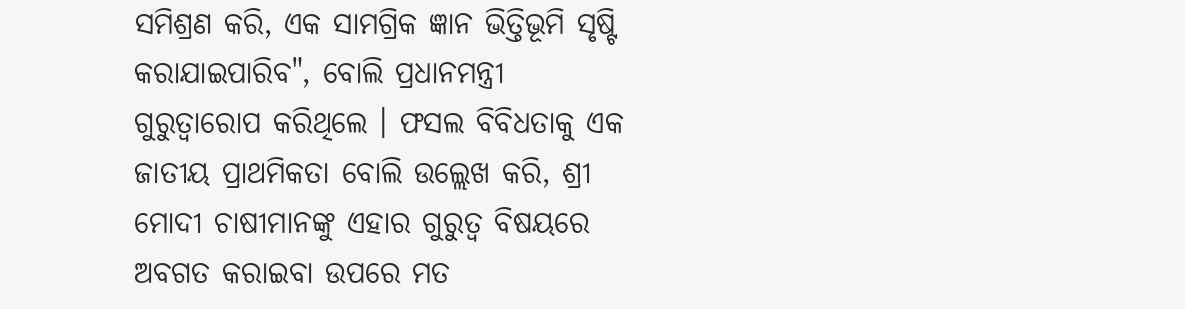ସମିଶ୍ରଣ କରି, ଏକ ସାମଗ୍ରିକ ଜ୍ଞାନ ଭିତ୍ତିଭୂମି ସୃଷ୍ଟି କରାଯାଇପାରିବ", ବୋଲି ପ୍ରଧାନମନ୍ତ୍ରୀ ଗୁରୁତ୍ୱାରୋପ କରିଥିଲେ । ଫସଲ ବିବିଧତାକୁ ଏକ ଜାତୀୟ ପ୍ରାଥମିକତା ବୋଲି ଉଲ୍ଲେଖ କରି, ଶ୍ରୀ ମୋଦୀ ଚାଷୀମାନଙ୍କୁ ଏହାର ଗୁରୁତ୍ୱ ବିଷୟରେ ଅବଗତ କରାଇବା ଉପରେ ମତ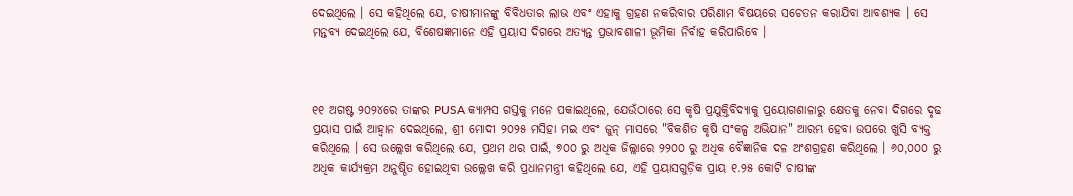ଦେଇଥିଲେ । ସେ କହିଥିଲେ ଯେ, ଚାଷୀମାନଙ୍କୁ ବିବିଧତାର ଲାଭ ଏବଂ ଏହାକୁ ଗ୍ରହଣ ନକରିବାର ପରିଣାମ ବିଷୟରେ ସଚେତନ କରାଯିବା ଆବଶ୍ୟକ । ସେ ମନ୍ତବ୍ୟ ଦେଇଥିଲେ ଯେ, ବିଶେଷଜ୍ଞମାନେ ଏହି ପ୍ରୟାସ ଦିଗରେ ଅତ୍ୟନ୍ତ ପ୍ରଭାବଶାଳୀ ଭୂମିକା ନିର୍ବାହ କରିପାରିବେ ।



୧୧ ଅଗଷ୍ଟ ୨୦୨୪ରେ ତାଙ୍କର PUSA କ୍ୟାମ୍ପସ ଗସ୍ତକୁ ମନେ ପକାଇଥିଲେ, ଯେଉଁଠାରେ ସେ କୃଷି ପ୍ରଯୁକ୍ତିବିଦ୍ୟାକୁ ପ୍ରୟୋଗଶାଳାରୁ କ୍ଷେତକୁ ନେବା ଦିଗରେ ଦୃଢ ପ୍ରୟାସ ପାଇଁ ଆହ୍ୱାନ ଦେଇଥିଲେ, ଶ୍ରୀ ମୋଦୀ ୨୦୨୫ ମସିହା ମଇ ଏବଂ ଜୁନ୍ ମାସରେ "ବିକଶିତ କୃଷି ସଂକଳ୍ପ ଅଭିଯାନ" ଆରମ୍ଭ ହେବା ଉପରେ ଖୁସି ବ୍ୟକ୍ତ କରିଥିଲେ । ସେ ଉଲ୍ଲେଖ କରିଥିଲେ ଯେ, ପ୍ରଥମ ଥର ପାଇଁ, ୭୦୦ ରୁ ଅଧିକ ଜିଲ୍ଲାରେ ୨୨୦୦ ରୁ ଅଧିକ ବୈଜ୍ଞାନିକ ଦଳ ଅଂଶଗ୍ରହଣ କରିଥିଲେ । ୬୦,୦୦୦ ରୁ ଅଧିକ କାର୍ଯ୍ୟକ୍ରମ ଅନୁଷ୍ଠିତ ହୋଇଥିବା ଉଲ୍ଲେଖ କରି ପ୍ରଧାନମନ୍ତ୍ରୀ କହିଥିଲେ ଯେ, ଏହି ପ୍ରୟାସଗୁଡ଼ିକ ପ୍ରାୟ ୧.୨୫ କୋଟି ଚାଷୀଙ୍କ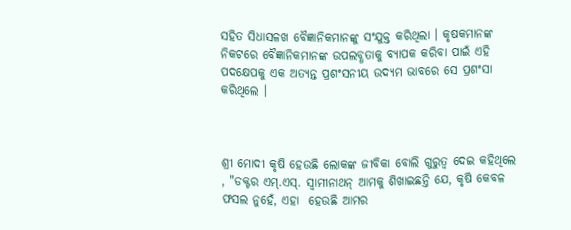ସହିତ ସିଧାସଳଖ ବୈଜ୍ଞାନିକମାନଙ୍କୁ ସଂଯୁକ୍ତ କରିଥିଲା । କୃଷକମାନଙ୍କ ନିକଟରେ ବୈଜ୍ଞାନିକମାନଙ୍କ ଉପଲବ୍ଧତାକୁ ବ୍ୟାପକ କରିବା ପାଇଁ ଏହି ପଦକ୍ଷେପକୁ ଏକ ଅତ୍ୟନ୍ତ ପ୍ରଶଂସନୀୟ ଉଦ୍ୟମ ଭାବରେ ସେ ପ୍ରଶଂସା କରିଥିଲେ ।



ଶ୍ରୀ ମୋଦୀ କୃଷି ହେଉଛି ଲୋକଙ୍କ ଜୀବିକା ବୋଲି ଗୁରୁତ୍ୱ ଦେଇ କହିଥିଲେ , "ଡକ୍ଟର ଏମ୍.ଏସ୍. ସ୍ୱାମୀନାଥନ୍ ଆମକୁ ଶିଖାଇଛନ୍ତି ଯେ, କୃଷି କେବଳ ଫସଲ ନୁହେଁ, ଏହା  ହେଉଛି ଆମର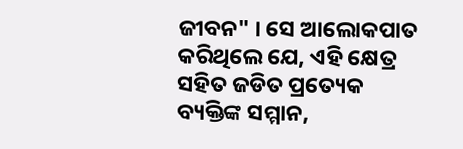ଜୀବନ" । ସେ ଆଲୋକପାତ କରିଥିଲେ ଯେ, ଏହି କ୍ଷେତ୍ର ସହିତ ଜଡିତ ପ୍ରତ୍ୟେକ ବ୍ୟକ୍ତିଙ୍କ ସମ୍ମାନ,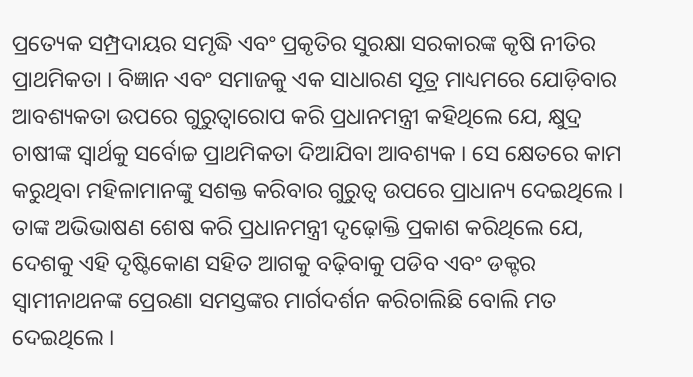ପ୍ରତ୍ୟେକ ସମ୍ପ୍ରଦାୟର ସମୃଦ୍ଧି ଏବଂ ପ୍ରକୃତିର ସୁରକ୍ଷା ସରକାରଙ୍କ କୃଷି ନୀତିର ପ୍ରାଥମିକତା । ବିଜ୍ଞାନ ଏବଂ ସମାଜକୁ ଏକ ସାଧାରଣ ସୂତ୍ର ମାଧ୍ୟମରେ ଯୋଡ଼ିବାର ଆବଶ୍ୟକତା ଉପରେ ଗୁରୁତ୍ୱାରୋପ କରି ପ୍ରଧାନମନ୍ତ୍ରୀ କହିଥିଲେ ଯେ, କ୍ଷୁଦ୍ର ଚାଷୀଙ୍କ ସ୍ୱାର୍ଥକୁ ସର୍ବୋଚ୍ଚ ପ୍ରାଥମିକତା ଦିଆଯିବା ଆବଶ୍ୟକ । ସେ କ୍ଷେତରେ କାମ କରୁଥିବା ମହିଳାମାନଙ୍କୁ ସଶକ୍ତ କରିବାର ଗୁରୁତ୍ୱ ଉପରେ ପ୍ରାଧାନ୍ୟ ଦେଇଥିଲେ । ତାଙ୍କ ଅଭିଭାଷଣ ଶେଷ କରି ପ୍ରଧାନମନ୍ତ୍ରୀ ଦୃଢ଼ୋକ୍ତି ପ୍ରକାଶ କରିଥିଲେ ଯେ, ଦେଶକୁ ଏହି ଦୃଷ୍ଟିକୋଣ ସହିତ ଆଗକୁ ବଢ଼ିବାକୁ ପଡିବ ଏବଂ ଡକ୍ଟର ସ୍ୱାମୀନାଥନଙ୍କ ପ୍ରେରଣା ସମସ୍ତଙ୍କର ମାର୍ଗଦର୍ଶନ କରିଚାଲିଛି ବୋଲି ମତ ଦେଇଥିଲେ ।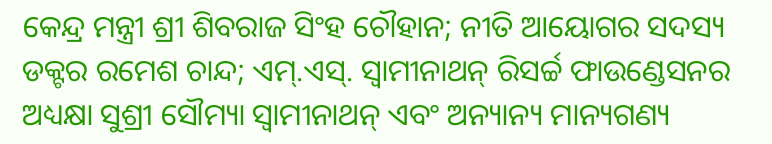କେନ୍ଦ୍ର ମନ୍ତ୍ରୀ ଶ୍ରୀ ଶିବରାଜ ସିଂହ ଚୌହାନ; ନୀତି ଆୟୋଗର ସଦସ୍ୟ ଡକ୍ଟର ରମେଶ ଚାନ୍ଦ; ଏମ୍.ଏସ୍. ସ୍ୱାମୀନାଥନ୍ ରିସର୍ଚ୍ଚ ଫାଉଣ୍ଡେସନର ଅଧ୍ୟକ୍ଷା ସୁଶ୍ରୀ ସୌମ୍ୟା ସ୍ୱାମୀନାଥନ୍ ଏବଂ ଅନ୍ୟାନ୍ୟ ମାନ୍ୟଗଣ୍ୟ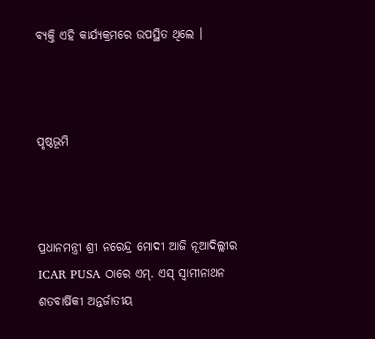ବ୍ୟକ୍ତି ଏହି କାର୍ଯ୍ୟକ୍ରମରେ ଉପସ୍ଥିତ ଥିଲେ ।



ପୃଷ୍ଠଭୂମି



ପ୍ରଧାନମନ୍ତ୍ରୀ ଶ୍ରୀ ନରେନ୍ଦ୍ର ମୋଦୀ ଆଜି ନୂଆଦିଲ୍ଲୀର ICAR PUSA ଠାରେ ଏମ୍‌. ଏସ୍‌ ସ୍ୱାମୀନାଥନ ଶତବାର୍ଷିକୀ ଅନ୍ତର୍ଜାତୀୟ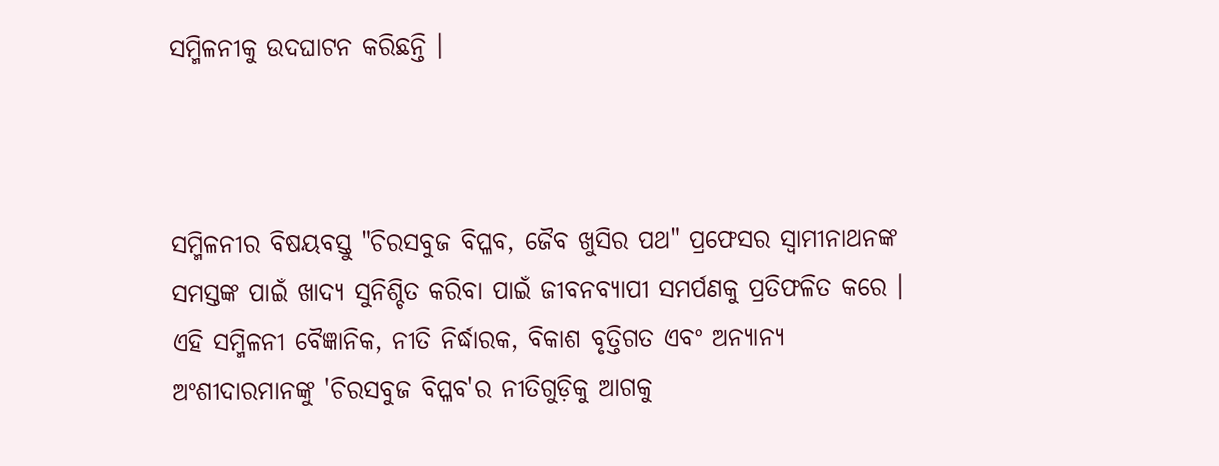ସମ୍ମିଳନୀକୁ ଉଦଘାଟନ କରିଛନ୍ତି ।



ସମ୍ମିଳନୀର ବିଷୟବସ୍ତୁ "ଚିରସବୁଜ ବିପ୍ଳବ, ଜୈବ ଖୁସିର ପଥ" ପ୍ରଫେସର ସ୍ୱାମୀନାଥନଙ୍କ ସମସ୍ତଙ୍କ ପାଇଁ ଖାଦ୍ୟ ସୁନିଶ୍ଚିତ କରିବା ପାଇଁ ଜୀବନବ୍ୟାପୀ ସମର୍ପଣକୁ ପ୍ରତିଫଳିତ କରେ । ଏହି ସମ୍ମିଳନୀ ବୈଜ୍ଞାନିକ, ନୀତି ନିର୍ଦ୍ଧାରକ, ବିକାଶ ବୃତ୍ତିଗତ ଏବଂ ଅନ୍ୟାନ୍ୟ ଅଂଶୀଦାରମାନଙ୍କୁ 'ଚିରସବୁଜ ବିପ୍ଳବ'ର ନୀତିଗୁଡ଼ିକୁ ଆଗକୁ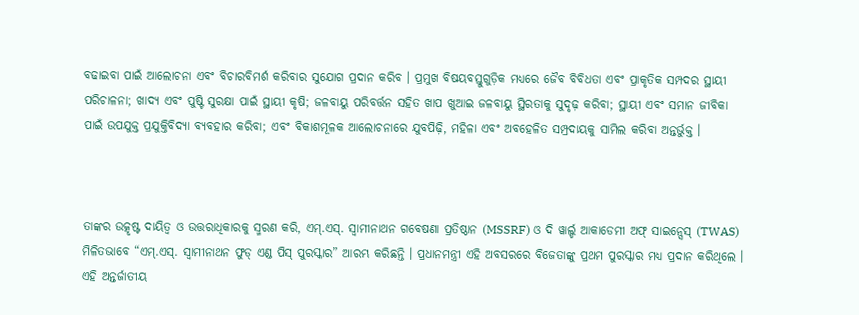ବଢାଇବା ପାଇଁ ଆଲୋଚନା ଏବଂ ବିଚାରବିମର୍ଶ କରିବାର ସୁଯୋଗ ପ୍ରଦାନ କରିବ । ପ୍ରମୁଖ ବିଷୟବସ୍ତୁଗୁଡ଼ିକ ମଧ୍ୟରେ ଜୈବ ବିବିଧତା ଏବଂ ପ୍ରାକୃତିକ ସମ୍ପଦର ସ୍ଥାୟୀ ପରିଚାଳନା; ଖାଦ୍ୟ ଏବଂ ପୁଷ୍ଟି ସୁରକ୍ଷା ପାଇଁ ସ୍ଥାୟୀ କୃଷି; ଜଳବାୟୁ ପରିବର୍ତ୍ତନ ସହିତ ଖାପ ଖୁଆଇ ଜଳବାୟୁ ସ୍ଥିରତାକୁ ସୁଦୃଢ଼ କରିବା; ସ୍ଥାୟୀ ଏବଂ ସମାନ ଜୀବିକା ପାଇଁ ଉପଯୁକ୍ତ ପ୍ରଯୁକ୍ତିବିଦ୍ୟା ବ୍ୟବହାର କରିବା; ଏବଂ ବିକାଶମୂଳକ ଆଲୋଚନାରେ ଯୁବପିଢ଼ି, ମହିଳା ଏବଂ ଅବହେଳିତ ସମ୍ପ୍ରଦାୟକୁ ସାମିଲ କରିବା ଅନ୍ତର୍ଭୁକ୍ତ ।



ତାଙ୍କର ଉତ୍କୃଷ୍ଟ ଦାୟିତ୍ୱ ଓ ଉତ୍ତରାଧିକାରକୁ ସ୍ମରଣ କରି, ଏମ୍‌.ଏସ୍‌. ସ୍ୱାମୀନାଥନ ଗବେଷଣା ପ୍ରତିଷ୍ଠାନ (MSSRF) ଓ ଦି ୱାର୍ଲ୍ଡ ଆକାଡେମୀ ଅଫ୍ ସାଇନ୍ସେସ୍ (TWAS) ମିଳିତଭାବେ “ଏମ୍‌.ଏସ୍‌. ସ୍ୱାମୀନାଥନ ଫୁଡ୍ ଏଣ୍ଡ ପିସ୍ ପୁରସ୍କାର” ଆରମ୍ଭ କରିଛନ୍ତି । ପ୍ରଧାନମନ୍ତ୍ରୀ ଏହି ଅବସରରେ ବିଜେତାଙ୍କୁ ପ୍ରଥମ ପୁରସ୍କାର ମଧ୍ୟ ପ୍ରଦାନ କରିଥିଲେ । ଏହି ଅନ୍ତର୍ଜାତୀୟ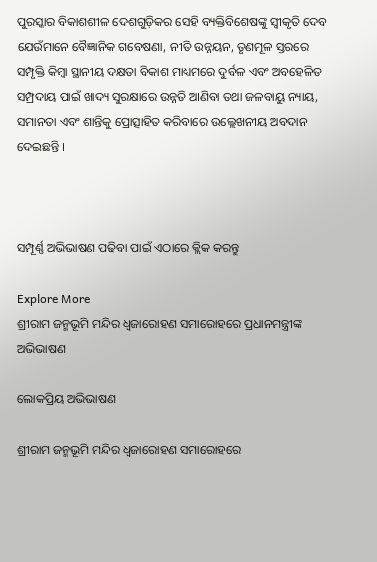ପୁରସ୍କାର ବିକାଶଶୀଳ ଦେଶଗୁଡ଼ିକର ସେହି ବ୍ୟକ୍ତିବିଶେଷଙ୍କୁ ସ୍ୱୀକୃତି ଦେବ ଯେଉଁମାନେ ବୈଜ୍ଞାନିକ ଗବେଷଣା, ନୀତି ଉନ୍ନୟନ, ତୃଣମୂଳ ସ୍ତରରେ ସମ୍ପୃକ୍ତି କିମ୍ବା ସ୍ଥାନୀୟ ଦକ୍ଷତା ବିକାଶ ମାଧ୍ୟମରେ ଦୁର୍ବଳ ଏବଂ ଅବହେଳିତ ସମ୍ପ୍ରଦାୟ ପାଇଁ ଖାଦ୍ୟ ସୁରକ୍ଷାରେ ଉନ୍ନତି ଆଣିବା ତଥା ଜଳବାୟୁ ନ୍ୟାୟ, ସମାନତା ଏବଂ ଶାନ୍ତିକୁ ପ୍ରୋତ୍ସାହିତ କରିବାରେ ଉଲ୍ଲେଖନୀୟ ଅବଦାନ ଦେଇଛନ୍ତି ।



ସମ୍ପୂର୍ଣ୍ଣ ଅଭିଭାଷଣ ପଢିବା ପାଇଁ ଏଠାରେ କ୍ଲିକ କରନ୍ତୁ

Explore More
ଶ୍ରୀରାମ ଜନ୍ମଭୂମି ମନ୍ଦିର ଧ୍ଵଜାରୋହଣ ସମାରୋହରେ ପ୍ରଧାନମନ୍ତ୍ରୀଙ୍କ ଅଭିଭାଷଣ

ଲୋକପ୍ରିୟ ଅଭିଭାଷଣ

ଶ୍ରୀରାମ ଜନ୍ମଭୂମି ମନ୍ଦିର ଧ୍ଵଜାରୋହଣ ସମାରୋହରେ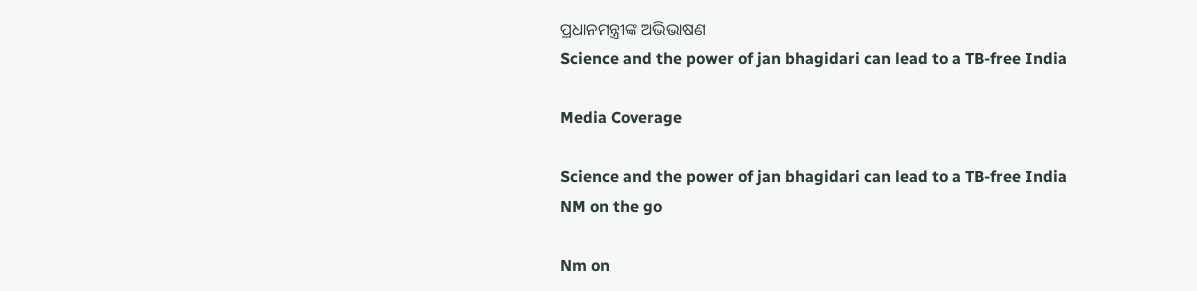ପ୍ରଧାନମନ୍ତ୍ରୀଙ୍କ ଅଭିଭାଷଣ
Science and the power of jan bhagidari can lead to a TB-free India

Media Coverage

Science and the power of jan bhagidari can lead to a TB-free India
NM on the go

Nm on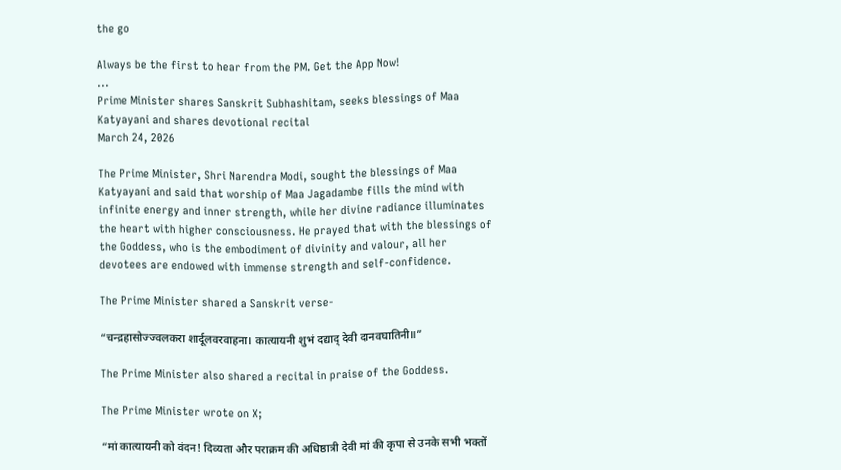the go

Always be the first to hear from the PM. Get the App Now!
...
Prime Minister shares Sanskrit Subhashitam, seeks blessings of Maa Katyayani and shares devotional recital
March 24, 2026

The Prime Minister, Shri Narendra Modi, sought the blessings of Maa Katyayani and said that worship of Maa Jagadambe fills the mind with infinite energy and inner strength, while her divine radiance illuminates the heart with higher consciousness. He prayed that with the blessings of the Goddess, who is the embodiment of divinity and valour, all her devotees are endowed with immense strength and self-confidence.

The Prime Minister shared a Sanskrit verse-

“चन्द्रहासोज्ज्वलकरा शार्दूलवरवाहना। कात्यायनी शुभं दद्याद् देवी दानवघातिनी॥”

The Prime Minister also shared a recital in praise of the Goddess.

The Prime Minister wrote on X;

“मां कात्यायनी को वंदन! दिव्यता और पराक्रम की अधिष्ठात्री देवी मां की कृपा से उनके सभी भक्तों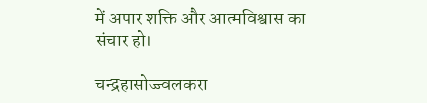में अपार शक्ति और आत्मविश्वास का संचार हो।

चन्द्रहासोज्ज्वलकरा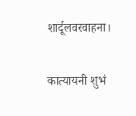शार्दूलवरवाहना।

कात्यायनी शुभं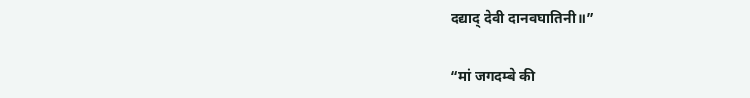दद्याद् देवी दानवघातिनी॥”

“मां जगदम्बे की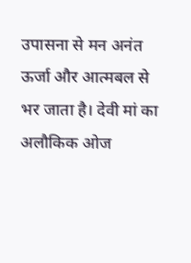उपासना से मन अनंत ऊर्जा और आत्मबल से भर जाता है। देवी मां का अलौकिक ओज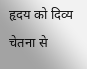हृदय को दिव्य चेतना से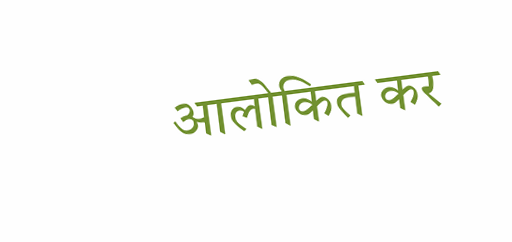आलोकित कर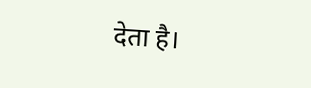देता है।